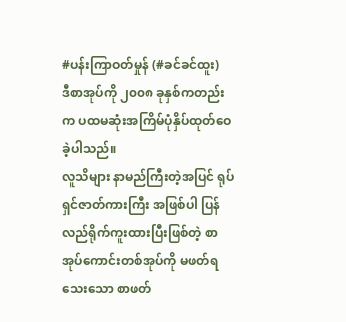#ပန်းကြာဝတ်မှုန် (#ခင်ခင်ထူး)
ဒီစာအုပ်ကို ၂၀၀၈ ခုနှစ်ကတည်းက ပထမဆုံးအကြိမ်ပုံနှိပ်ထုတ်ဝေခဲ့ပါသည်။
လူသိများ နာမည်ကြီးတဲ့အပြင် ရုပ်ရှင်ဇာတ်ကားကြီး အဖြစ်ပါ ပြန်လည်ရိုက်ကူးထားပြီးဖြစ်တဲ့ စာအုပ်ကောင်းတစ်အုပ်ကို မဖတ်ရသေးသော စာဖတ်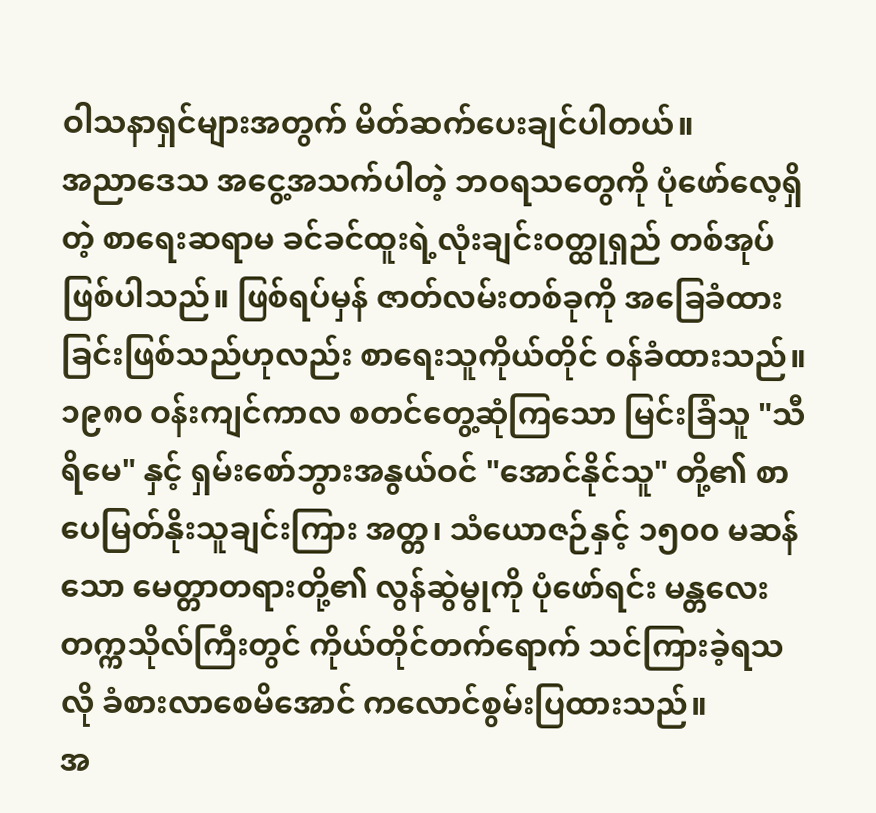ဝါသနာရှင်များအတွက် မိတ်ဆက်ပေးချင်ပါတယ်။
အညာဒေသ အငွေ့အသက်ပါတဲ့ ဘဝရသတွေကို ပုံဖော်လေ့ရှိတဲ့ စာရေးဆရာမ ခင်ခင်ထူးရဲ့လုံးချင်းဝတ္ထုရှည် တစ်အုပ်ဖြစ်ပါသည်။ ဖြစ်ရပ်မှန် ဇာတ်လမ်းတစ်ခုကို အခြေခံထားခြင်းဖြစ်သည်ဟုလည်း စာရေးသူကိုယ်တိုင် ဝန်ခံထားသည်။
၁၉၈၀ ဝန်းကျင်ကာလ စတင်တွေ့ဆုံကြသော မြင်းခြံသူ "သီရိမေ" နှင့် ရှမ်းစော်ဘွားအနွယ်ဝင် "အောင်နိုင်သူ" တို့၏ စာပေမြတ်နိုးသူချင်းကြား အတ္တ၊ သံယောဇဉ်နှင့် ၁၅၀၀ မဆန်သော မေတ္တာတရားတို့၏ လွန်ဆွဲမွုကို ပုံဖော်ရင်း မန္တလေး တက္ကသိုလ်ကြီးတွင် ကိုယ်တိုင်တက်ရောက် သင်ကြားခဲ့ရသလို ခံစားလာစေမိအောင် ကလောင်စွမ်းပြထားသည်။
အ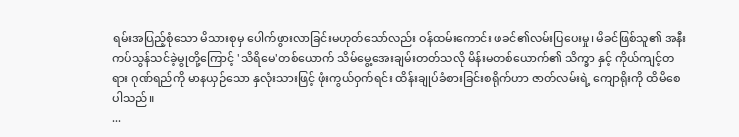ရမ်းအပြည့်စုံသော မိသားစုမှ ပေါက်ဖွားလာခြင်းမဟုတ်သော်လည်း ဝန်ထမ်းကောင်း ဖခင်၏လမ်းပြပေးမှု၊ မိခင်ဖြစ်သူ၏ အနီးကပ်သွန်သင်ခဲ့မွုတို့ကြောင့် 'သိရိမေ'တစ်ယောက် သိမ်မွေ့အေးချမ်းတတ်သလို မိန်းမတစ်ယောက်၏ သိက္ခာ နှင့် ကိုယ်ကျင့်တရား ဂုဏ်ရည်ကို မာနယှဉ်သော နှလုံးသားဖြင့် ဖုံးကွယ်ဝှက်ရင်း ထိန်းချုပ်ခံစားခြင်းစရိုက်ဟာ ဇာတ်လမ်းရဲ့ ကျောရိုးကို ထိမိစေပါသည်။
...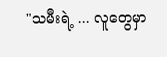"သမီးရဲ့ ... လူတွေမှာ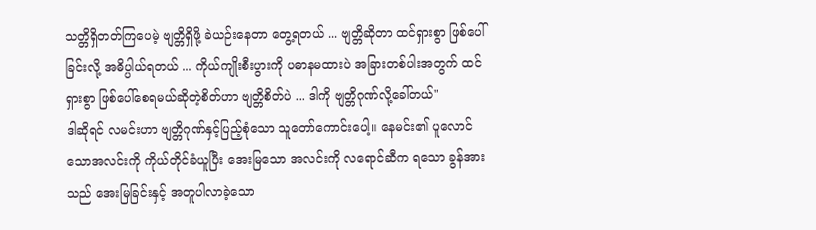သတ္တိရှိတတ်ကြပေမဲ့ ဗျတ္တိရှိဖို့ ခဲယဉ်းနေတာ တွေ့ရတယ် ... ဗျတ္တိဆိုတာ ထင်ရှားစွာ ဖြစ်ပေါ်ခြင်းလို့ အဓိပ္ပါယ်ရတယ် ... ကိုယ်ကျိုးစီးပွားကို ပဓာနမထားပဲ အခြားတစ်ပါးအတွက် ထင်ရှားစွာ ဖြစ်ပေါ်စေရမယ်ဆိုတဲ့စိတ်ဟာ ဗျတ္တိစိတ်ပဲ ... ဒါကို ဗျတ္တိဂုဏ်လို့ခေါ်တယ်"
ဒါဆိုရင် လမင်းဟာ ဗျတ္တိဂုဏ်နှင့်ပြည့်စုံသော သူတော်ကောင်းပေါ့။ နေမင်း၏ ပူလောင်သောအလင်းကို ကိုယ်တိုင်ခံယူပြီး အေးမြသော အလင်းကို လရောင်ဆီက ရသော ခွန်အားသည် အေးမြခြင်းနှင့် အတူပါလာခဲ့သော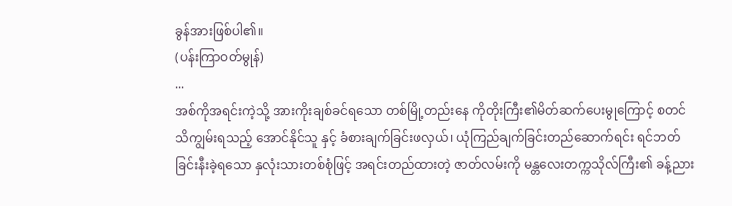ခွန်အားဖြစ်ပါ၏။
(ပန်းကြာဝတ်မွုန်)
...
အစ်ကိုအရင်းကဲ့သို့ အားကိုးချစ်ခင်ရသော တစ်မြို့တည်းနေ ကိုတိုးကြီး၏မိတ်ဆက်ပေးမွုကြောင့် စတင်သိကျွမ်းရသည့် အောင်နိုင်သူ နှင့် ခံစားချက်ခြင်းဖလှယ်၊ ယုံကြည်ချက်ခြင်းတည်ဆောက်ရင်း ရင်ဘတ်ခြင်းနီးခဲ့ရသော နှလုံးသားတစ်စုံဖြင့် အရင်းတည်ထားတဲ့ ဇာတ်လမ်းကို မန္တလေးတက္ကသိုလ်ကြီး၏ ခန့်ညား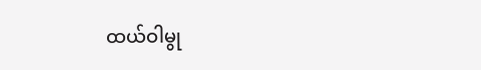ထယ်ဝါမွု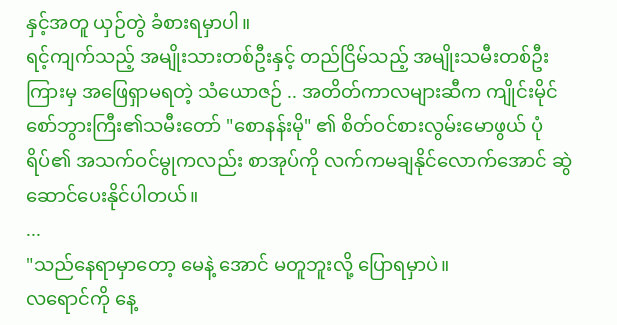နှင့်အတူ ယှဉ်တွဲ ခံစားရမှာပါ။
ရင့်ကျက်သည့် အမျိုးသားတစ်ဦးနှင့် တည်ငြိမ်သည့် အမျိုးသမီးတစ်ဦးကြားမှ အဖြေရှာမရတဲ့ သံယောဇဉ် .. အတိတ်ကာလများဆီက ကျိုင်းမိုင်စော်ဘွားကြီး၏သမီးတော် "စောနန်းမို" ၏ စိတ်ဝင်စားလွမ်းမောဖွယ် ပုံရိပ်၏ အသက်ဝင်မွုကလည်း စာအုပ်ကို လက်ကမချနိုင်လောက်အောင် ဆွဲဆောင်ပေးနိုင်ပါတယ်။
...
"သည်နေရာမှာတော့ မေနဲ့ အောင် မတူဘူးလို့ ပြောရမှာပဲ။
လရောင်ကို နေ့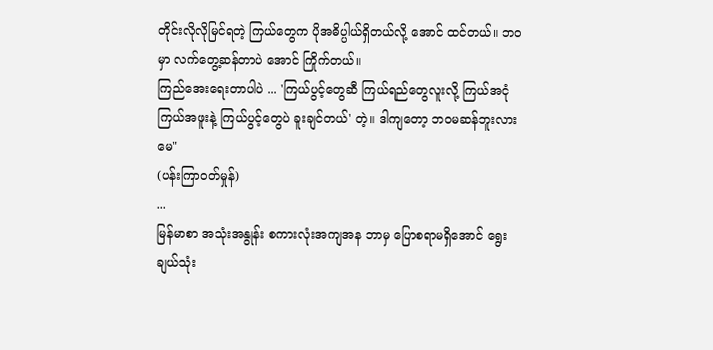တိုင်းလိုလိုမြင်ရတဲ့ ကြယ်တွေက ပိုအဓိပ္ပါယ်ရှိတယ်လို့ အောင် ထင်တယ်။ ဘဝမှာ လက်တွေ့ဆန်တာပဲ အောင် ကြိုက်တယ်။
ကြည်အေးရေးတာပါပဲ ... 'ကြယ်ပွင့်တွေဆီ ကြယ်ရည်တွေလူးလို့ ကြယ်အငုံ ကြယ်အဖူးနဲ့ ကြယ်ပွင့်တွေပဲ ခူးချင်တယ်' တဲ့။ ဒါကျတော့ ဘဝမဆန်ဘူးလား မေ"
(ပန်းကြာဝတ်မှုန်)
...
မြန်မာစာ အသုံးအနွုန်း စကားလုံးအကျအန ဘာမှ ပြောစရာမရှိအောင် ရွေးချယ်သုံး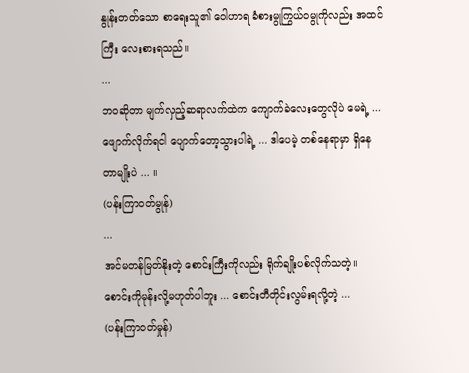နွုန်းတတ်သော စာရေးသူ၏ ဝေါဟာရ ခံစားမွုကြွယ်ဝမွုကိုလည်း အထင်ကြီး လေးစားရသည်။
...
ဘဝဆိုတာ မျက်လှည့်ဆရာလက်ထဲက ကျောက်ခဲလေးတွေလိုပဲ မေရဲ့ ... ဖျောက်လိုက်ရငါ ပျောက်တော့သွားပါရဲ့ ... ဒါပေမဲ့ တစ်နေရာမှာ ရှိနေတာမျိုးပဲ ... ။
(ပန်းကြာဝတ်မွုန်)
...
အင်မတန်မြတ်နိုးတဲ့ စောင်းကြီးကိုလည်း ရိုက်ချိုးပစ်လိုက်သတဲ့။ စောင်းကိုမုန်းလို့မဟုတ်ပါဘူး ... စောင်းတီတိုင်းလွမ်းရလို့တဲ့ ...
(ပန်းကြာဝတ်မှုန်)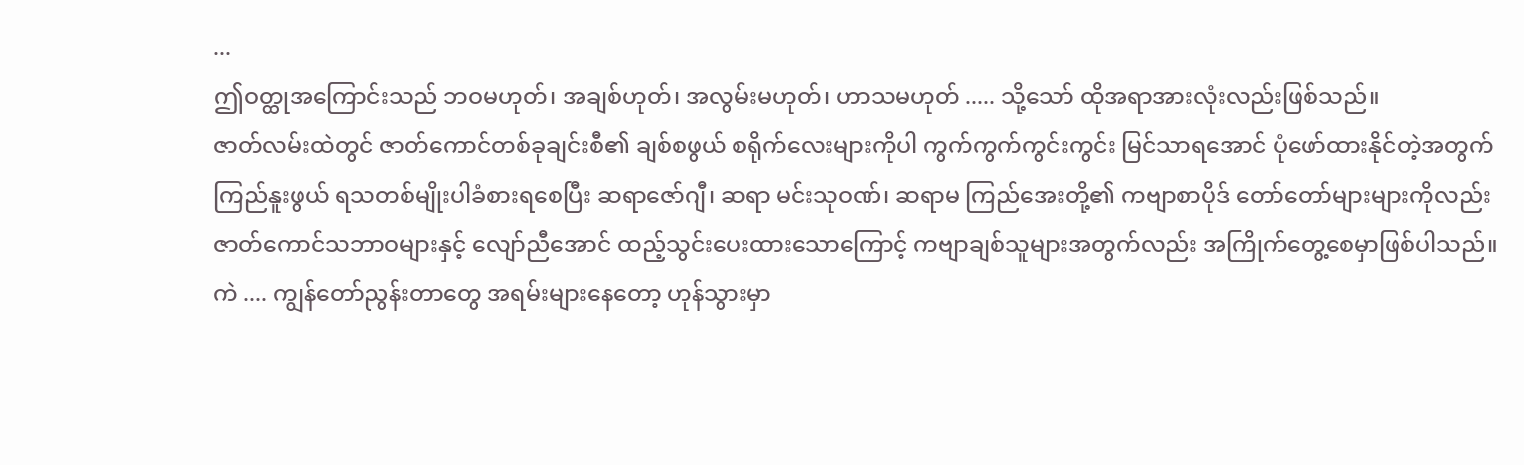...
ဤဝတ္ထုအကြောင်းသည် ဘဝမဟုတ်၊ အချစ်ဟုတ်၊ အလွမ်းမဟုတ်၊ ဟာသမဟုတ် ..... သို့သော် ထိုအရာအားလုံးလည်းဖြစ်သည်။
ဇာတ်လမ်းထဲတွင် ဇာတ်ကောင်တစ်ခုချင်းစီ၏ ချစ်စဖွယ် စရိုက်လေးများကိုပါ ကွက်ကွက်ကွင်းကွင်း မြင်သာရအောင် ပုံဖော်ထားနိုင်တဲ့အတွက် ကြည်နူးဖွယ် ရသတစ်မျိုးပါခံစားရစေပြီး ဆရာဇော်ဂျီ၊ ဆရာ မင်းသုဝဏ်၊ ဆရာမ ကြည်အေးတို့၏ ကဗျာစာပိုဒ် တော်တော်များများကိုလည်း ဇာတ်ကောင်သဘာဝများနှင့် လျော်ညီအောင် ထည့်သွင်းပေးထားသောကြောင့် ကဗျာချစ်သူများအတွက်လည်း အကြိုက်တွေ့စေမှာဖြစ်ပါသည်။
ကဲ .... ကျွန်တော်ညွန်းတာတွေ အရမ်းများနေတော့ ဟုန်သွားမှာ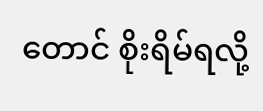တောင် စိုးရိမ်ရလို့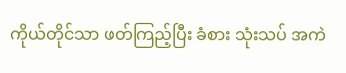ကိုယ်တိုင်သာ ဖတ်ကြည့်ပြီး ခံစား သုံးသပ် အကဲ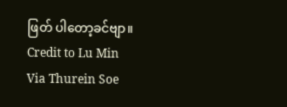ဖြတ် ပါတော့ခင်ဗျာ။
Credit to Lu Min
Via Thurein Soe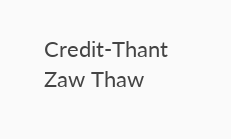Credit-Thant Zaw Thaw